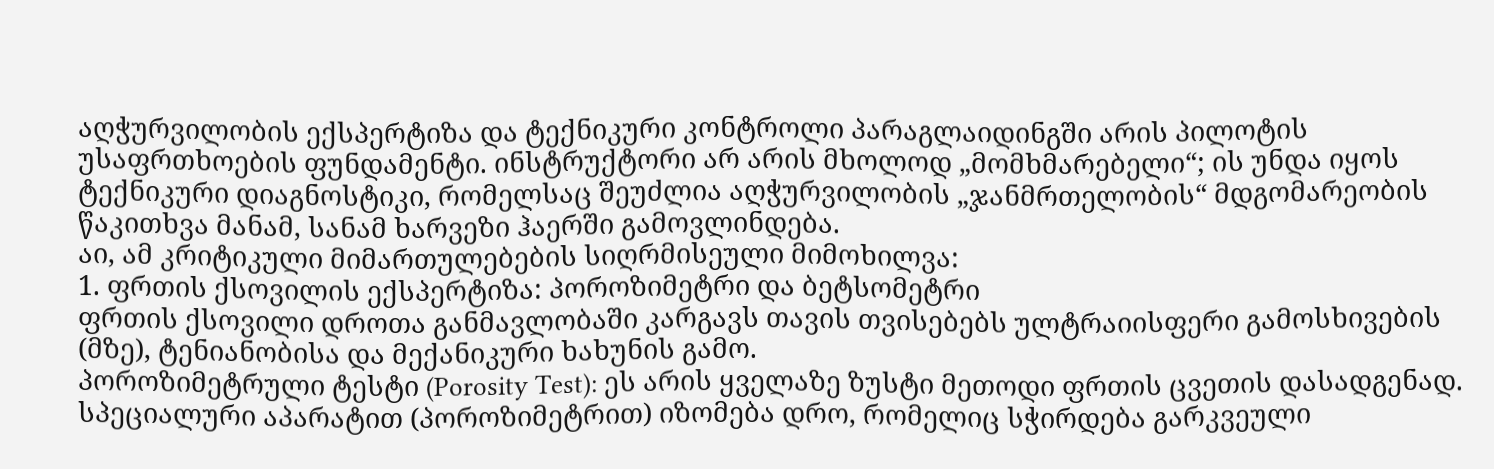აღჭურვილობის ექსპერტიზა და ტექნიკური კონტროლი პარაგლაიდინგში არის პილოტის უსაფრთხოების ფუნდამენტი. ინსტრუქტორი არ არის მხოლოდ „მომხმარებელი“; ის უნდა იყოს ტექნიკური დიაგნოსტიკი, რომელსაც შეუძლია აღჭურვილობის „ჯანმრთელობის“ მდგომარეობის წაკითხვა მანამ, სანამ ხარვეზი ჰაერში გამოვლინდება.
აი, ამ კრიტიკული მიმართულებების სიღრმისეული მიმოხილვა:
1. ფრთის ქსოვილის ექსპერტიზა: პოროზიმეტრი და ბეტსომეტრი
ფრთის ქსოვილი დროთა განმავლობაში კარგავს თავის თვისებებს ულტრაიისფერი გამოსხივების (მზე), ტენიანობისა და მექანიკური ხახუნის გამო.
პოროზიმეტრული ტესტი (Porosity Test): ეს არის ყველაზე ზუსტი მეთოდი ფრთის ცვეთის დასადგენად. სპეციალური აპარატით (პოროზიმეტრით) იზომება დრო, რომელიც სჭირდება გარკვეული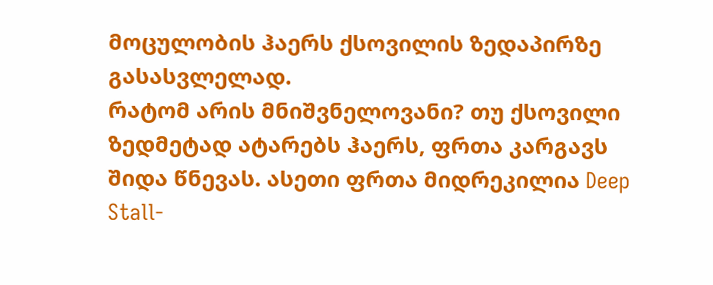მოცულობის ჰაერს ქსოვილის ზედაპირზე გასასვლელად.
რატომ არის მნიშვნელოვანი? თუ ქსოვილი ზედმეტად ატარებს ჰაერს, ფრთა კარგავს შიდა წნევას. ასეთი ფრთა მიდრეკილია Deep Stall-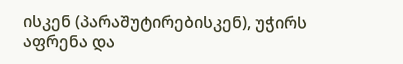ისკენ (პარაშუტირებისკენ), უჭირს აფრენა და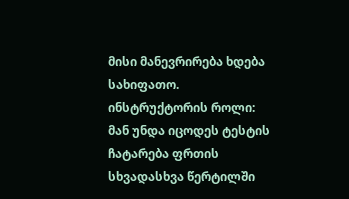მისი მანევრირება ხდება სახიფათო.
ინსტრუქტორის როლი: მან უნდა იცოდეს ტესტის ჩატარება ფრთის სხვადასხვა წერტილში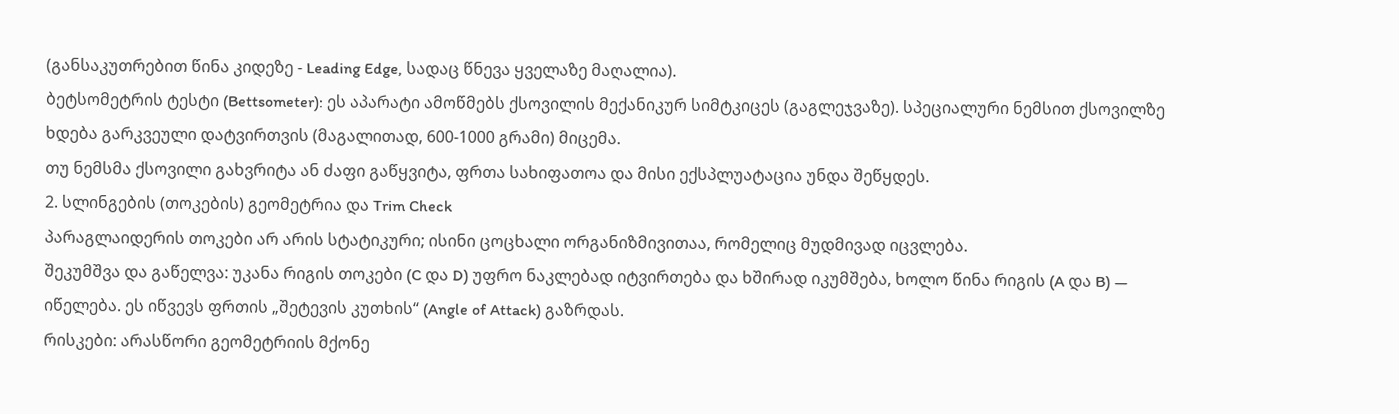(განსაკუთრებით წინა კიდეზე - Leading Edge, სადაც წნევა ყველაზე მაღალია).
ბეტსომეტრის ტესტი (Bettsometer): ეს აპარატი ამოწმებს ქსოვილის მექანიკურ სიმტკიცეს (გაგლეჯვაზე). სპეციალური ნემსით ქსოვილზე ხდება გარკვეული დატვირთვის (მაგალითად, 600-1000 გრამი) მიცემა.
თუ ნემსმა ქსოვილი გახვრიტა ან ძაფი გაწყვიტა, ფრთა სახიფათოა და მისი ექსპლუატაცია უნდა შეწყდეს.
2. სლინგების (თოკების) გეომეტრია და Trim Check
პარაგლაიდერის თოკები არ არის სტატიკური; ისინი ცოცხალი ორგანიზმივითაა, რომელიც მუდმივად იცვლება.
შეკუმშვა და გაწელვა: უკანა რიგის თოკები (C და D) უფრო ნაკლებად იტვირთება და ხშირად იკუმშება, ხოლო წინა რიგის (A და B) — იწელება. ეს იწვევს ფრთის „შეტევის კუთხის“ (Angle of Attack) გაზრდას.
რისკები: არასწორი გეომეტრიის მქონე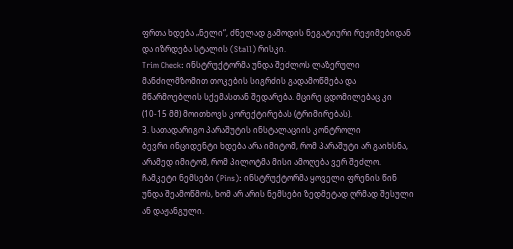ფრთა ხდება „ნელი“, ძნელად გამოდის ნეგატიური რეჟიმებიდან და იზრდება სტალის (Stall) რისკი.
Trim Check: ინსტრუქტორმა უნდა შეძლოს ლაზერული მანძილმზომით თოკების სიგრძის გადამოწმება და მწარმოებლის სქემასთან შედარება. მცირე ცდომილებაც კი (10-15 მმ) მოითხოვს კორექტირებას (ტრიმირებას).
3. სათადარიგო პარაშუტის ინსტალაციის კონტროლი
ბევრი ინციდენტი ხდება არა იმიტომ, რომ პარაშუტი არ გაიხსნა, არამედ იმიტომ, რომ პილოტმა მისი ამოღება ვერ შეძლო.
ჩამკეტი ნემსები (Pins): ინსტრუქტორმა ყოველი ფრენის წინ უნდა შეამოწმოს, ხომ არ არის ნემსები ზედმეტად ღრმად შესული ან დაჟანგული.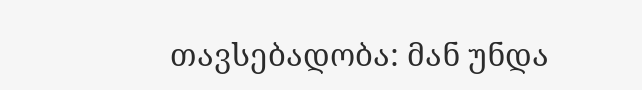თავსებადობა: მან უნდა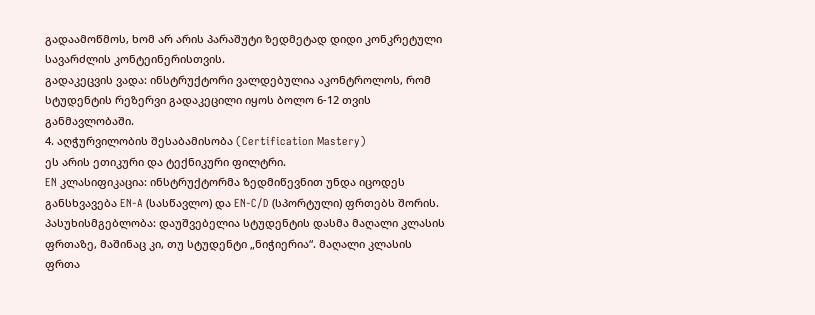გადაამოწმოს, ხომ არ არის პარაშუტი ზედმეტად დიდი კონკრეტული სავარძლის კონტეინერისთვის.
გადაკეცვის ვადა: ინსტრუქტორი ვალდებულია აკონტროლოს, რომ სტუდენტის რეზერვი გადაკეცილი იყოს ბოლო 6-12 თვის განმავლობაში.
4. აღჭურვილობის შესაბამისობა (Certification Mastery)
ეს არის ეთიკური და ტექნიკური ფილტრი.
EN კლასიფიკაცია: ინსტრუქტორმა ზედმიწევნით უნდა იცოდეს განსხვავება EN-A (სასწავლო) და EN-C/D (სპორტული) ფრთებს შორის.
პასუხისმგებლობა: დაუშვებელია სტუდენტის დასმა მაღალი კლასის ფრთაზე, მაშინაც კი, თუ სტუდენტი „ნიჭიერია“. მაღალი კლასის ფრთა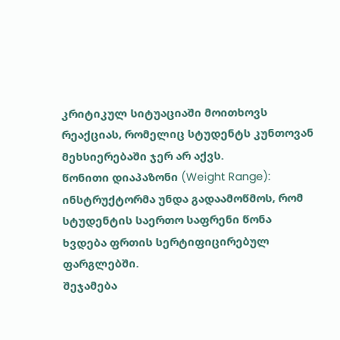კრიტიკულ სიტუაციაში მოითხოვს რეაქციას, რომელიც სტუდენტს კუნთოვან მეხსიერებაში ჯერ არ აქვს.
წონითი დიაპაზონი (Weight Range): ინსტრუქტორმა უნდა გადაამოწმოს, რომ სტუდენტის საერთო საფრენი წონა ხვდება ფრთის სერტიფიცირებულ ფარგლებში.
შეჯამება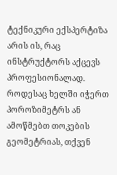ტექნიკური ექსპერტიზა არის ის, რაც ინსტრუქტორს აქცევს პროფესიონალად. როდესაც ხელში იჭერთ პოროზიმეტრს ან ამოწმებთ თოკების გეომეტრიას, თქვენ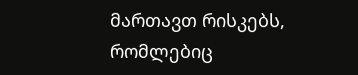მართავთ რისკებს, რომლებიც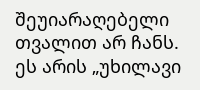შეუიარაღებელი თვალით არ ჩანს. ეს არის „უხილავი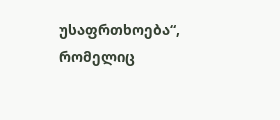უსაფრთხოება“, რომელიც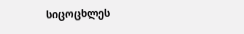სიცოცხლეს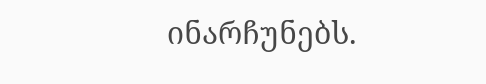ინარჩუნებს.